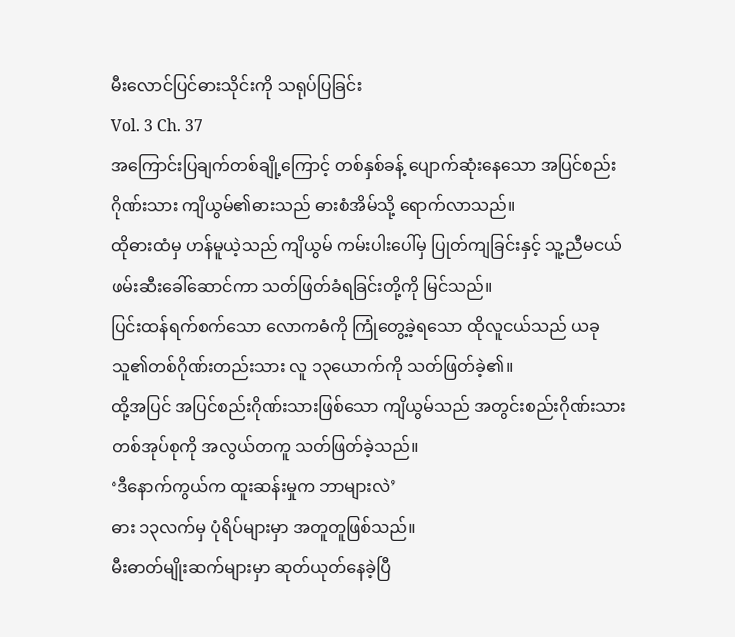မီးလောင်ပြင်ဓားသိုင်းကို သရုပ်ပြခြင်း
Vol. 3 Ch. 37
အကြောင်းပြချက်တစ်ချို့ကြောင့် တစ်နှစ်ခန့် ပျောက်ဆုံးနေသော အပြင်စည်းဂိုဏ်းသား ကျိယွမ်၏ဓားသည် ဓားစံအိမ်သို့ ရောက်လာသည်။
ထိုဓားထံမှ ဟန်မူယဲ့သည် ကျိယွမ် ကမ်းပါးပေါ်မှ ပြုတ်ကျခြင်းနှင့် သူ့ညီမငယ် ဖမ်းဆီးခေါ်ဆောင်ကာ သတ်ဖြတ်ခံရခြင်းတို့ကို မြင်သည်။
ပြင်းထန်ရက်စက်သော လောကဓံကို ကြုံတွေ့ခဲ့ရသော ထိုလူငယ်သည် ယခု သူ၏တစ်ဂိုဏ်းတည်းသား လူ ၁၃ယောက်ကို သတ်ဖြတ်ခဲ့၏။
ထို့အပြင် အပြင်စည်းဂိုဏ်းသားဖြစ်သော ကျိယွမ်သည် အတွင်းစည်းဂိုဏ်းသား တစ်အုပ်စုကို အလွယ်တကူ သတ်ဖြတ်ခဲ့သည်။
‘ဒီနောက်ကွယ်က ထူးဆန်းမှုက ဘာများလဲ’
ဓား ၁၃လက်မှ ပုံရိပ်များမှာ အတူတူဖြစ်သည်။
မီးဓာတ်မျိုးဆက်များမှာ ဆုတ်ယုတ်နေခဲ့ပြီ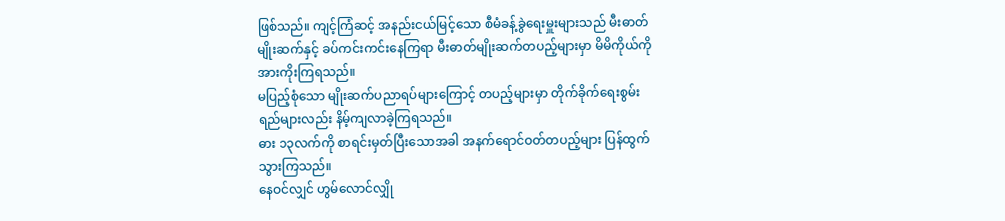ဖြစ်သည်။ ကျင့်ကြံဆင့် အနည်းငယ်မြင့်သော စီမံခန့်ခွဲရေးမှူးများသည် မီးဓာတ်မျိုးဆက်နှင့် ခပ်ကင်းကင်းနေကြရာ မီးဓာတ်မျိုးဆက်တပည့်များမှာ မိမိကိုယ်ကို အားကိုးကြရသည်။
မပြည့်စုံသော မျိုးဆက်ပညာရပ်များကြောင့် တပည့်များမှာ တိုက်ခိုက်ရေးစွမ်းရည်များလည်း နိမ့်ကျလာခဲ့ကြရသည်။
ဓား ၁၃လက်ကို စာရင်းမှတ်ပြီးသောအခါ အနက်ရောင်ဝတ်တပည့်များ ပြန်ထွက်သွားကြသည်။
နေဝင်လျှင် ဟွမ်လောင်လျှို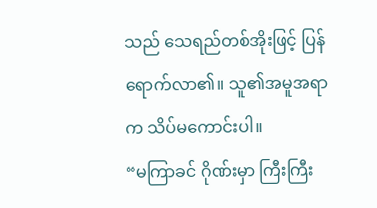သည် သေရည်တစ်အိုးဖြင့် ပြန်ရောက်လာ၏။ သူ၏အမူအရာက သိပ်မကောင်းပါ။
“မကြာခင် ဂိုဏ်းမှာ ကြီးကြီး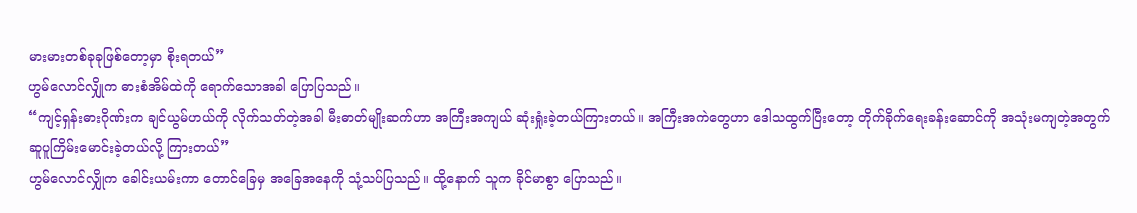မားမားတစ်ခုခုဖြစ်တော့မှာ စိုးရတယ်”
ဟွမ်လောင်လျှိုက ဓားစံအိမ်ထဲကို ရောက်သောအခါ ပြောပြသည်။
“ကျင့်ရှန်းဓားဂိုဏ်းက ချင်ယွမ်ဟယ်ကို လိုက်သတ်တဲ့အခါ မီးဓာတ်မျိုးဆက်ဟာ အကြီးအကျယ် ဆုံးရှုံးခဲ့တယ်ကြားတယ်။ အကြီးအကဲတွေဟာ ဒေါသထွက်ပြီးတော့ တိုက်ခိုက်ရေးခန်းဆောင်ကို အသုံးမကျတဲ့အတွက် ဆူပူကြိမ်းမောင်းခဲ့တယ်လို့ ကြားတယ်”
ဟွမ်လောင်လျှိုက ခေါင်းယမ်းကာ တောင်ခြေမှ အခြေအနေကို သုံ့သပ်ပြသည်။ ထို့နောက် သူက ခိုင်မာစွာ ပြောသည်။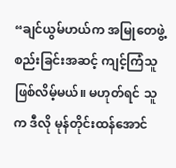“ချင်ယွမ်ဟယ်က အမြုတေဖွဲ့စည်းခြင်းအဆင့် ကျင့်ကြံသူ ဖြစ်လိမ့်မယ်။ မဟုတ်ရင် သူက ဒီလို မုန်တိုင်းထန်အောင်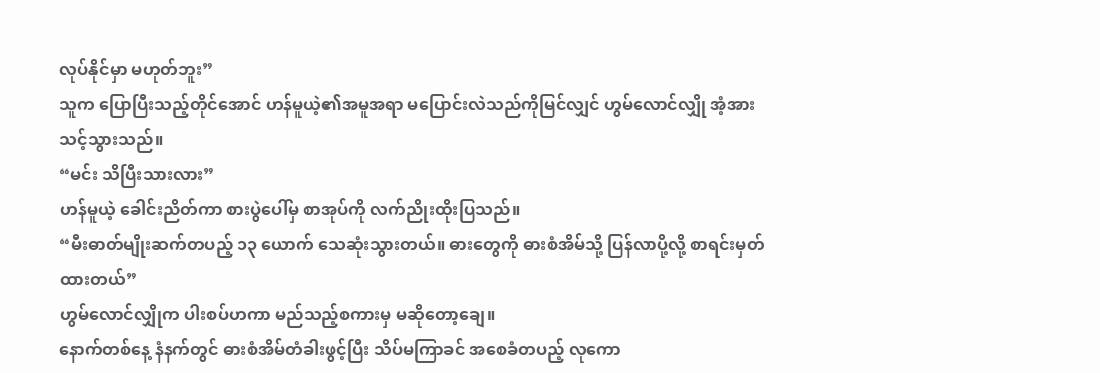လုပ်နိုင်မှာ မဟုတ်ဘူး”
သူက ပြောပြီးသည့်တိုင်အောင် ဟန်မူယဲ့၏အမူအရာ မပြောင်းလဲသည်ကိုမြင်လျှင် ဟွမ်လောင်လျှို အံ့အားသင့်သွားသည်။
“မင်း သိပြီးသားလား”
ဟန်မူယဲ့ ခေါင်းညိတ်ကာ စားပွဲပေါ်မှ စာအုပ်ကို လက်ညိုးထိုးပြသည်။
“မီးဓာတ်မျိုးဆက်တပည့် ၁၃ ယောက် သေဆုံးသွားတယ်။ ဓားတွေကို ဓားစံအိမ်သို့ ပြန်လာပို့လို့ စာရင်းမှတ်ထားတယ်”
ဟွမ်လောင်လျှိုက ပါးစပ်ဟကာ မည်သည့်စကားမှ မဆိုတော့ချေ။
နောက်တစ်နေ့ နံနက်တွင် ဓားစံအိမ်တံခါးဖွင့်ပြီး သိပ်မကြာခင် အစေခံတပည့် လုကော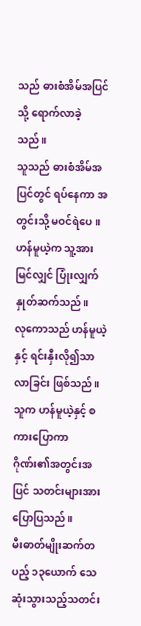သည် ဓားစံအိမ်အပြင်သို့ ရောက်လာခဲ့သည်။
သူသည် ဓားစံအိမ်အပြင်တွင် ရပ်နေကာ အတွင်းသို့ မဝင်ရဲပေ။ ဟန်မူယဲ့က သူ့အား မြင်လျှင် ပြုံးလျှက် နှုတ်ဆက်သည်။
လုကောသည် ဟန်မူယဲ့နှင့် ရင်းနှီးလို၍သာ လာခြင်း ဖြစ်သည်။ သူက ဟန်မူယဲ့နှင့် စကားပြောကာ ဂိုဏ်း၏အတွင်းအပြင် သတင်းများအား ပြောပြသည်။
မီးဓာတ်မျိုးဆက်တပည့် ၁၃ယောက် သေဆုံးသွားသည့်သတင်း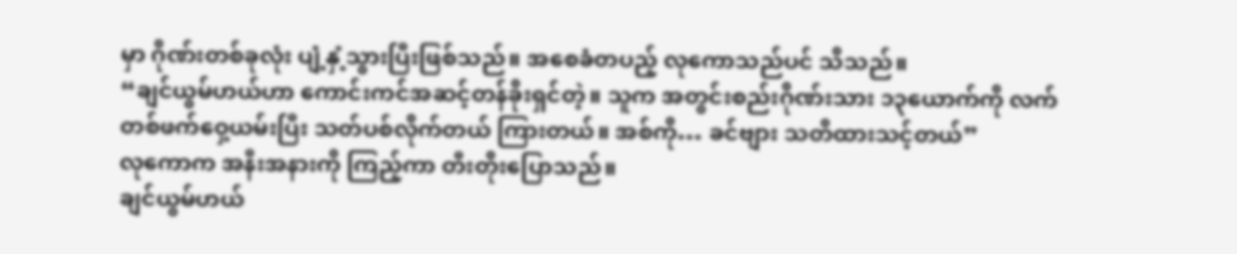မှာ ဂိုဏ်းတစ်ခုလုံး ပျံ့နှံ့သွားပြီးဖြစ်သည်။ အစေခံတပည့် လုကောသည်ပင် သိသည်။
“ချင်ယွမ်ဟယ်ဟာ ကောင်းကင်အဆင့်တန်ခိုးရှင်တဲ့။ သူက အတွင်းစည်းဂိုဏ်းသား ၁၃ယောက်ကို လက်တစ်ဖက်ဝှေ့ယမ်းပြီး သတ်ပစ်လိုက်တယ် ကြားတယ်။ အစ်ကို… ခင်ဗျား သတိထားသင့်တယ်”
လုကောက အနီးအနားကို ကြည့်ကာ တီးတိုးပြောသည်။
ချင်ယွမ်ဟယ်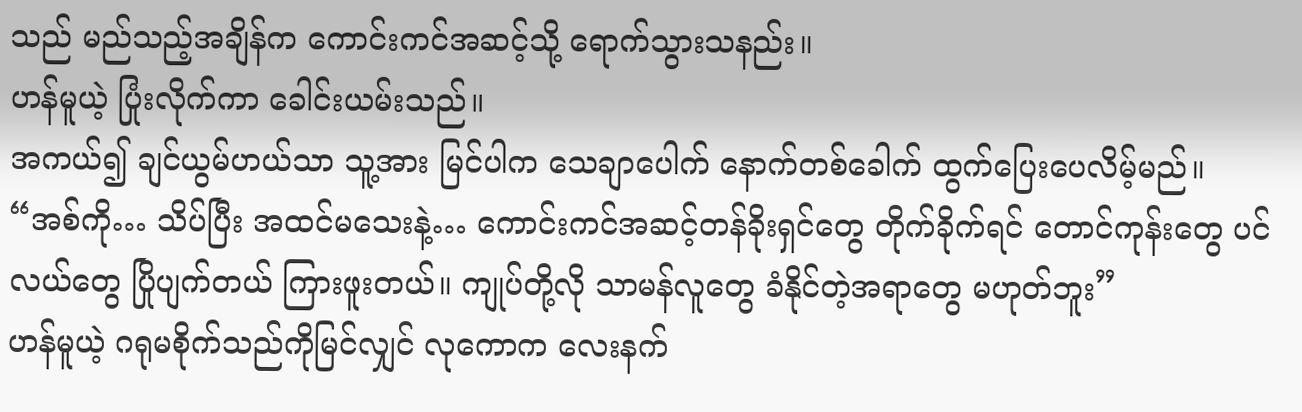သည် မည်သည့်အချိန်က ကောင်းကင်အဆင့်သို့ ရောက်သွားသနည်း။
ဟန်မူယဲ့ ပြုံးလိုက်ကာ ခေါင်းယမ်းသည်။
အကယ်၍ ချင်ယွမ်ဟယ်သာ သူ့အား မြင်ပါက သေချာပေါက် နောက်တစ်ခေါက် ထွက်ပြေးပေလိမ့်မည်။
“အစ်ကို… သိပ်ပြီး အထင်မသေးနဲ့… ကောင်းကင်အဆင့်တန်ခိုးရှင်တွေ တိုက်ခိုက်ရင် တောင်ကုန်းတွေ ပင်လယ်တွေ ပြိုပျက်တယ် ကြားဖူးတယ်။ ကျုပ်တို့လို သာမန်လူတွေ ခံနိုင်တဲ့အရာတွေ မဟုတ်ဘူး”
ဟန်မူယဲ့ ဂရုမစိုက်သည်ကိုမြင်လျှင် လုကောက လေးနက်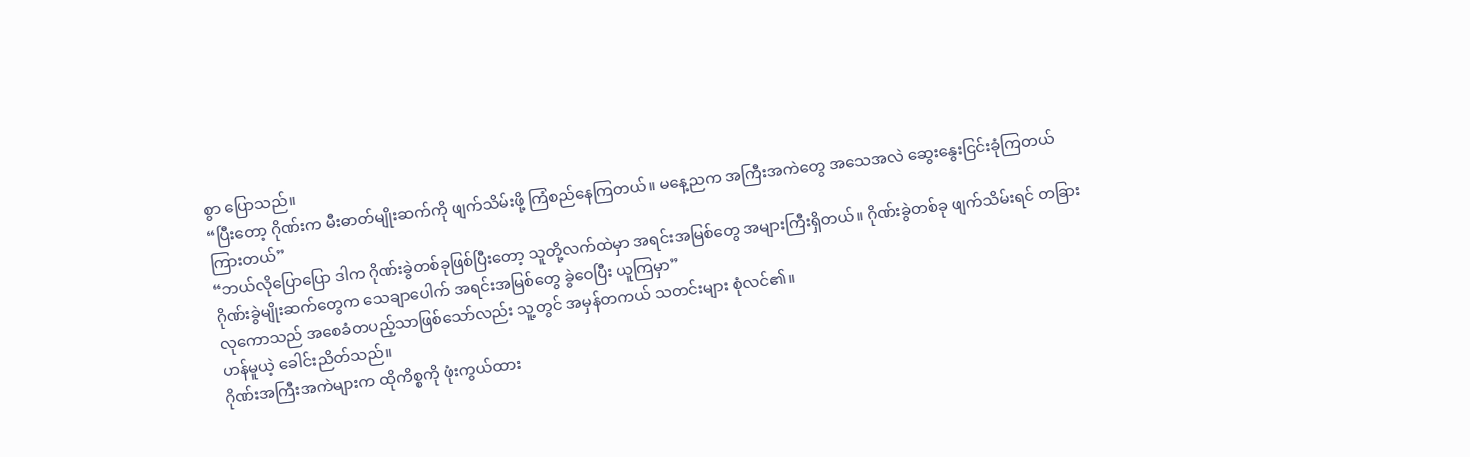စွာ ပြောသည်။
“ပြီးတော့ ဂိုဏ်းက မီးဓာတ်မျိုးဆက်ကို ဖျက်သိမ်းဖို့ ကြံစည်နေကြတယ်။ မနေ့ညက အကြီးအကဲတွေ အသေအလဲ ဆွေးနွေးငြင်းခုံကြတယ် ကြားတယ်”
“ဘယ်လိုပြောပြော ဒါက ဂိုဏ်းခွဲတစ်ခုဖြစ်ပြီးတော့ သူတို့လက်ထဲမှာ အရင်းအမြစ်တွေ အများကြီးရှိတယ်။ ဂိုဏ်းခွဲတစ်ခု ဖျက်သိမ်းရင် တခြားဂိုဏ်းခွဲမျိုးဆက်တွေက သေချာပေါက် အရင်းအမြစ်တွေ ခွဲဝေပြီး ယူကြမှာ”
လုကောသည် အစေခံတပည့်သာဖြစ်သော်လည်း သူ့တွင် အမှန်တကယ် သတင်းများ စုံလင်၏။
ဟန်မူယဲ့ ခေါင်းညိတ်သည်။
ဂိုဏ်းအကြီးအကဲများက ထိုကိစ္စကို ဖုံးကွယ်ထား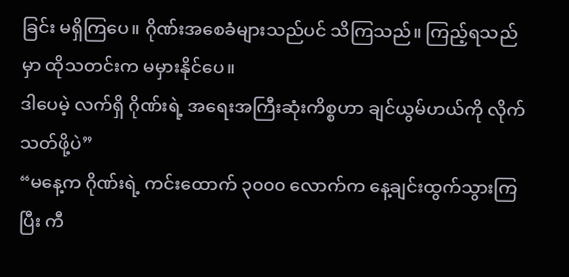ခြင်း မရှိကြပေ။ ဂိုဏ်းအစေခံများသည်ပင် သိကြသည်။ ကြည့်ရသည်မှာ ထိုသတင်းက မမှားနိုင်ပေ။
ဒါပေမဲ့ လက်ရှိ ဂိုဏ်းရဲ့ အရေးအကြီးဆုံးကိစ္စဟာ ချင်ယွမ်ဟယ်ကို လိုက်သတ်ဖို့ပဲ”
“မနေ့က ဂိုဏ်းရဲ့ ကင်းထောက် ၃၀၀၀ လောက်က နေ့ချင်းထွက်သွားကြပြီး ကီ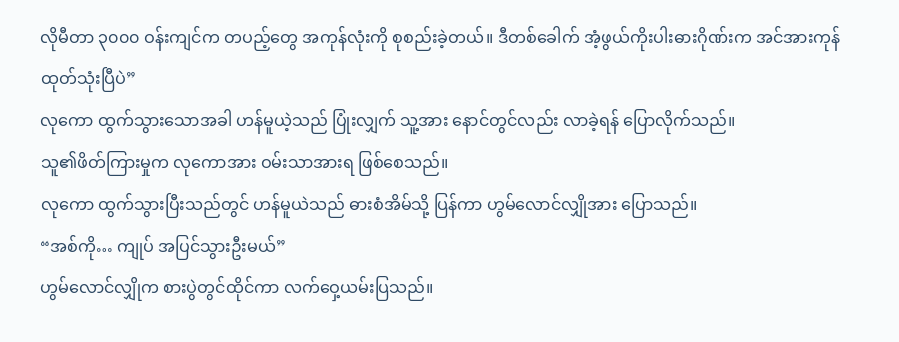လိုမီတာ ၃၀၀၀ ဝန်းကျင်က တပည့်တွေ အကုန်လုံးကို စုစည်းခဲ့တယ်။ ဒီတစ်ခေါက် အံ့ဖွယ်ကိုးပါးဓားဂိုဏ်းက အင်အားကုန်ထုတ်သုံးပြီပဲ”
လုကော ထွက်သွားသောအခါ ဟန်မူယဲ့သည် ပြုံးလျှက် သူ့အား နောင်တွင်လည်း လာခဲ့ရန် ပြောလိုက်သည်။
သူ၏ဖိတ်ကြားမှုက လုကောအား ဝမ်းသာအားရ ဖြစ်စေသည်။
လုကော ထွက်သွားပြီးသည်တွင် ဟန်မူယဲသည် ဓားစံအိမ်သို့ ပြန်ကာ ဟွမ်လောင်လျှိုအား ပြောသည်။
“အစ်ကို… ကျုပ် အပြင်သွားဦးမယ်”
ဟွမ်လောင်လျှိုက စားပွဲတွင်ထိုင်ကာ လက်ဝှေ့ယမ်းပြသည်။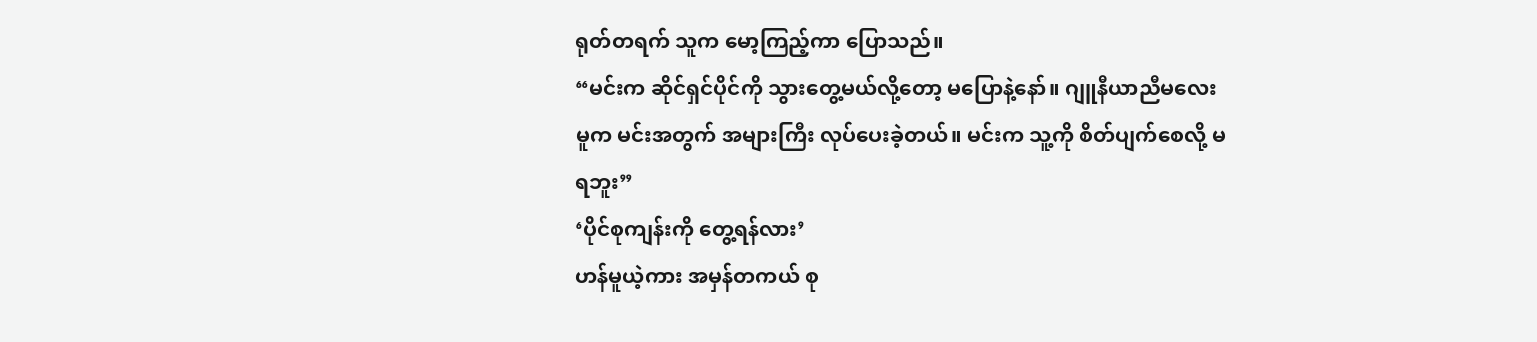ရုတ်တရက် သူက မော့ကြည့်ကာ ပြောသည်။
“မင်းက ဆိုင်ရှင်ပိုင်ကို သွားတွေ့မယ်လို့တော့ မပြောနဲ့နော်။ ဂျူနီယာညီမလေးမူက မင်းအတွက် အများကြီး လုပ်ပေးခဲ့တယ်။ မင်းက သူ့ကို စိတ်ပျက်စေလို့ မရဘူး”
‘ပိုင်စုကျန်းကို တွေ့ရန်လား’
ဟန်မူယဲ့ကား အမှန်တကယ် စု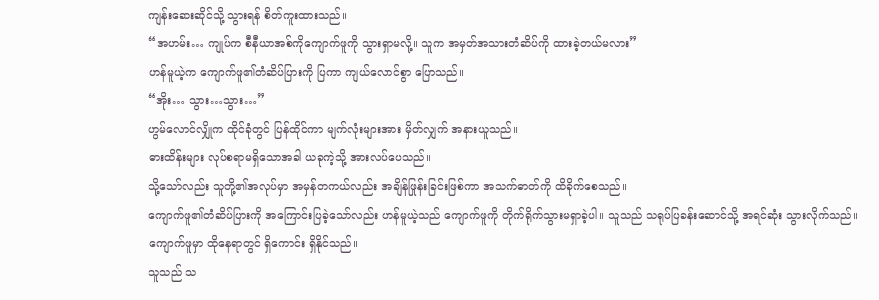ကျန်းဆေးဆိုင်သို့ သွားရန် စိတ်ကူးထားသည်။
“အဟမ်း… ကျုပ်က စီနီယာအစ်ကိုကျောက်ဖူကို သွားရှာမလို့။ သူက အမှတ်အသားတံဆိပ်ကို ထားခဲ့တယ်မလား”
ဟန်မူယဲ့က ကျောက်ဖူ၏တံဆိပ်ပြားကို ပြကာ ကျယ်လောင်စွာ ပြောသည်။
“အိုး… သွား…သွား…”
ဟွမ်လောင်လျှိုက ထိုင်ခုံတွင် ပြန်ထိုင်ကာ မျက်လုံးများအား မှိတ်လျှက် အနားယူသည်။
ဓားထိန်းများ လုပ်စရာမရှိသောအခါ ယခုကဲ့သို့ အားလပ်ပေသည်။
သို့သော်လည်း သူတို့၏အလုပ်မှာ အမှန်တကယ်လည်း အချိန်ဖြုန်းခြင်းဖြစ်ကာ အသက်ဓာတ်ကို ထိခိုက်စေသည်။
ကျောက်ဖူ၏တံဆိပ်ပြားကို အကြောင်းပြခဲ့သော်လည်း ဟန်မူယဲ့သည် ကျောက်ဖူကို တိုက်ရိုက်သွားမရှာခဲ့ပါ။ သူသည် သရုပ်ပြခန်းဆောင်သို့ အရင်ဆုံး သွားလိုက်သည်။
ကျောက်ဖူမှာ ထိုနေရာတွင် ရှိကောင်း ရှိနိုင်သည်။
သူသည် သ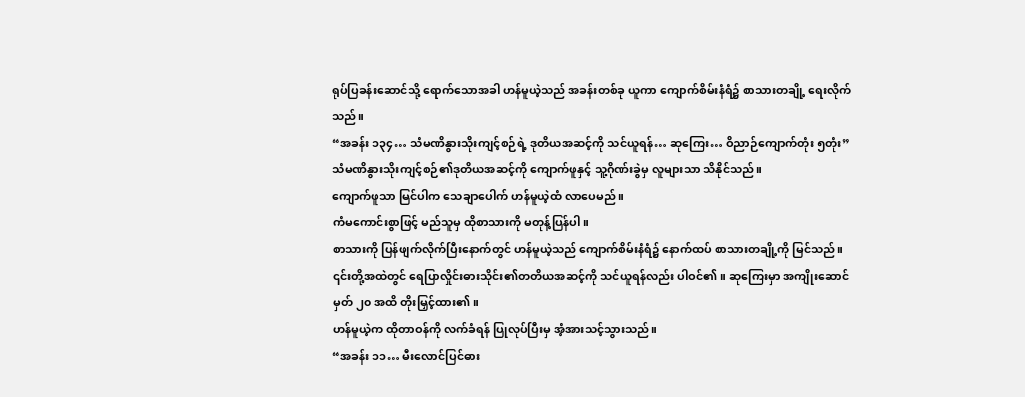ရုပ်ပြခန်းဆောင်သို့ ရောက်သောအခါ ဟန်မူယဲ့သည် အခန်းတစ်ခု ယူကာ ကျောက်စိမ်းနံရံ၌ စာသားတချို့ ရေးလိုက်သည်။
“အခန်း ၁၃၄… သံမဏိနွားသိုးကျင့်စဉ်ရဲ့ ဒုတိယအဆင့်ကို သင်ယူရန်… ဆုကြေး… ဝိညာဉ်ကျောက်တုံး ၅တုံး”
သံမဏိနွားသိုးကျင့်စဉ်၏ဒုတိယအဆင့်ကို ကျောက်ဖူနှင့် သူ့ဂိုဏ်းခွဲမှ လူများသာ သိနိုင်သည်။
ကျောက်ဖူသာ မြင်ပါက သေချာပေါက် ဟန်မူယဲ့ထံ လာပေမည်။
ကံမကောင်းစွာဖြင့် မည်သူမှ ထိုစာသားကို မတုန့်ပြန်ပါ။
စာသားကို ပြန်ဖျက်လိုက်ပြီးနောက်တွင် ဟန်မူယဲ့သည် ကျောက်စိမ်းနံရံ၌ နောက်ထပ် စာသားတချို့ကို မြင်သည်။
၎င်းတို့အထဲတွင် ရေပြာလှိုင်းဓားသိုင်း၏တတိယအဆင့်ကို သင်ယူရန်လည်း ပါဝင်၏။ ဆုကြေးမှာ အကျိုးဆောင်မှတ် ၂၀ အထိ တိုးမြှင့်ထား၏။
ဟန်မူယဲ့က ထိုတာဝန်ကို လက်ခံရန် ပြုလုပ်ပြီးမှ အံ့အားသင့်သွားသည်။
“အခန်း ၁၁… မီးလောင်ပြင်ဓား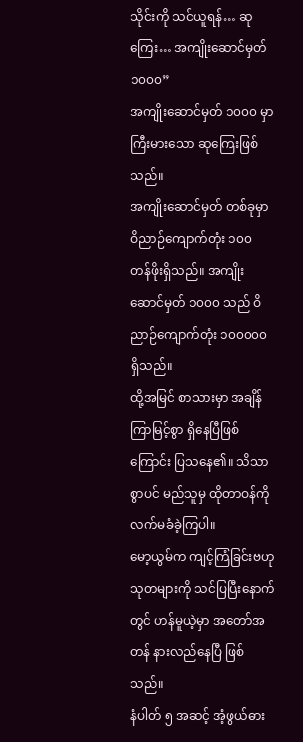သိုင်းကို သင်ယူရန်… ဆုကြေး… အကျိုးဆောင်မှတ် ၁၀၀၀”
အကျိုးဆောင်မှတ် ၁၀၀၀ မှာ ကြီးမားသော ဆုကြေးဖြစ်သည်။
အကျိုးဆောင်မှတ် တစ်ခုမှာ ဝိညာဉ်ကျောက်တုံး ၁၀၀ တန်ဖိုးရှိသည်။ အကျိုးဆောင်မှတ် ၁၀၀၀ သည် ဝိညာဉ်ကျောက်တုံး ၁၀၀၀၀၀ ရှိသည်။
ထို့အမြင် စာသားမှာ အချိန်ကြာမြင့်စွာ ရှိနေပြီဖြစ်ကြောင်း ပြသနေ၏။ သိသာစွာပင် မည်သူမှ ထိုတာဝန်ကို လက်မခံခဲ့ကြပါ။
မော့ယွမ်က ကျင့်ကြံခြင်းဗဟုသုတများကို သင်ပြပြီးနောက်တွင် ဟန်မူယဲ့မှာ အတော်အတန် နားလည်နေပြီ ဖြစ်သည်။
နံပါတ် ၅ အဆင့် အံ့ဖွယ်ဓား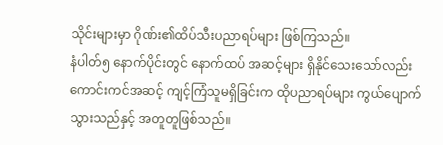သိုင်းများမှာ ဂိုဏ်း၏ထိပ်သီးပညာရပ်များ ဖြစ်ကြသည်။
နံပါတ်၅ နောက်ပိုင်းတွင် နောက်ထပ် အဆင့်များ ရှိနိုင်သေးသော်လည်း ကောင်းကင်အဆင့် ကျင့်ကြံသူမရှိခြင်းက ထိုပညာရပ်များ ကွယ်ပျောက်သွားသည်နှင့် အတူတူဖြစ်သည်။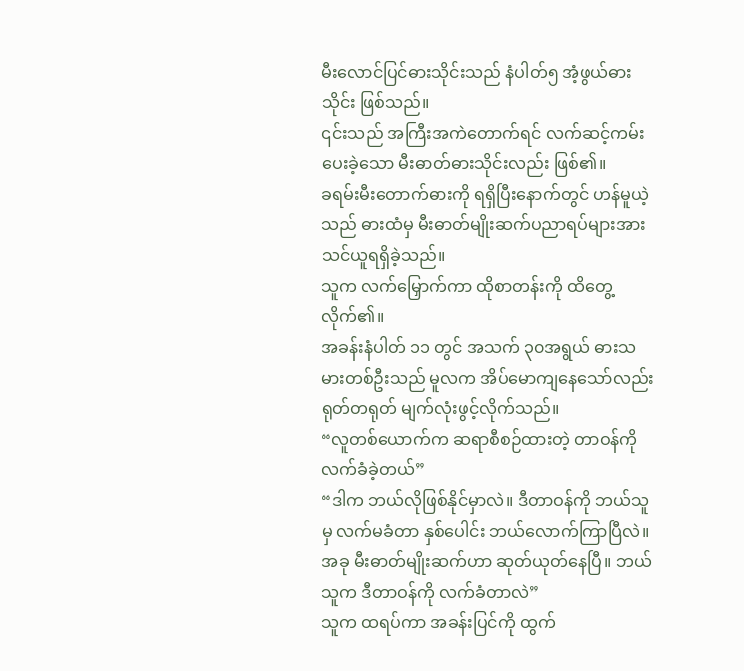မီးလောင်ပြင်ဓားသိုင်းသည် နံပါတ်၅ အံ့ဖွယ်ဓားသိုင်း ဖြစ်သည်။
၎င်းသည် အကြီးအကဲတောက်ရင် လက်ဆင့်ကမ်းပေးခဲ့သော မီးဓာတ်ဓားသိုင်းလည်း ဖြစ်၏။
ခရမ်းမီးတောက်ဓားကို ရရှိပြီးနောက်တွင် ဟန်မူယဲ့သည် ဓားထံမှ မီးဓာတ်မျိုးဆက်ပညာရပ်များအား သင်ယူရရှိခဲ့သည်။
သူက လက်မြှောက်ကာ ထိုစာတန်းကို ထိတွေ့လိုက်၏။
အခန်းနံပါတ် ၁၁ တွင် အသက် ၃၀အရွယ် ဓားသမားတစ်ဦးသည် မူလက အိပ်မောကျနေသော်လည်း ရုတ်တရုတ် မျက်လုံးဖွင့်လိုက်သည်။
“လူတစ်ယောက်က ဆရာစီစဉ်ထားတဲ့ တာဝန်ကို လက်ခံခဲ့တယ်”
“ဒါက ဘယ်လိုဖြစ်နိုင်မှာလဲ။ ဒီတာဝန်ကို ဘယ်သူမှ လက်မခံတာ နှစ်ပေါင်း ဘယ်လောက်ကြာပြီလဲ။ အခု မီးဓာတ်မျိုးဆက်ဟာ ဆုတ်ယုတ်နေပြီ။ ဘယ်သူက ဒီတာဝန်ကို လက်ခံတာလဲ”
သူက ထရပ်ကာ အခန်းပြင်ကို ထွက်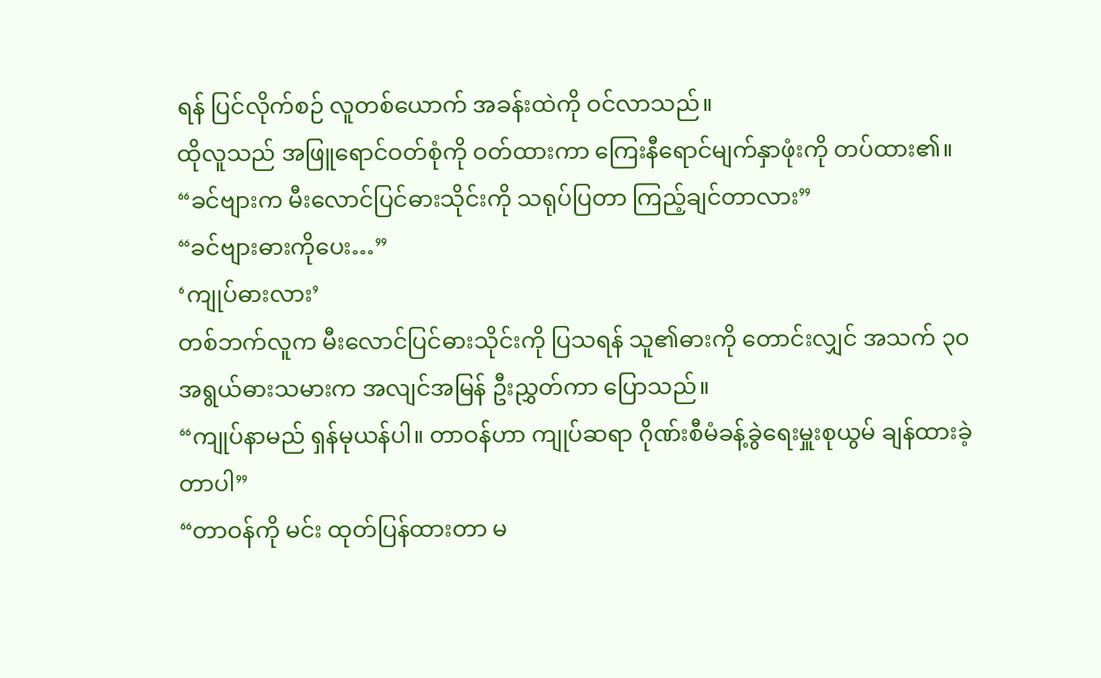ရန် ပြင်လိုက်စဉ် လူတစ်ယောက် အခန်းထဲကို ဝင်လာသည်။
ထိုလူသည် အဖြူရောင်ဝတ်စုံကို ဝတ်ထားကာ ကြေးနီရောင်မျက်နှာဖုံးကို တပ်ထား၏။
“ခင်ဗျားက မီးလောင်ပြင်ဓားသိုင်းကို သရုပ်ပြတာ ကြည့်ချင်တာလား”
“ခင်ဗျားဓားကိုပေး…”
‘ကျုပ်ဓားလား’
တစ်ဘက်လူက မီးလောင်ပြင်ဓားသိုင်းကို ပြသရန် သူ၏ဓားကို တောင်းလျှင် အသက် ၃၀အရွယ်ဓားသမားက အလျင်အမြန် ဦးညွှတ်ကာ ပြောသည်။
“ကျုပ်နာမည် ရှန်မုယန်ပါ။ တာဝန်ဟာ ကျုပ်ဆရာ ဂိုဏ်းစီမံခန့်ခွဲရေးမှူးစုယွမ် ချန်ထားခဲ့တာပါ”
“တာဝန်ကို မင်း ထုတ်ပြန်ထားတာ မ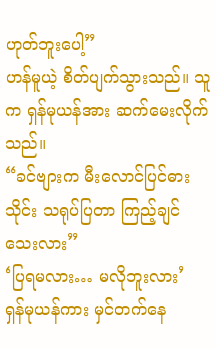ဟုတ်ဘူးပေါ့”
ဟန်မူယဲ့ စိတ်ပျက်သွားသည်။ သူက ရှန်မုယန်အား ဆက်မေးလိုက်သည်။
“ခင်ဗျားက မီးလောင်ပြင်ဓားသိုင်း သရုပ်ပြတာ ကြည့်ချင်သေးလား”
‘ပြရမလား… မလိုဘူးလား’
ရှန်မုယန်ကား မှင်တက်နေ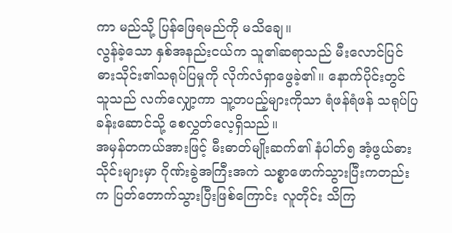ကာ မည်သို့ ပြန်ဖြေရမည်ကို မသိချေ။
လွန်ခဲ့သော နှစ်အနည်းငယ်က သူ၏ဆရာသည် မီးလောင်ပြင်ဓားသိုင်း၏သရုပ်ပြမှုကို လိုက်လံရှာဖွေခဲ့၏။ နောက်ပိုင်းတွင် သူသည် လက်လျှော့ကာ သူ့တပည့်များကိုသာ ရံဖန်ရံဖန် သရုပ်ပြခန်းဆောင်သို့ စေလွှတ်လေ့ရှိသည်။
အမှန်တကယ်အားဖြင့် မီးဓာတ်မျိုးဆက်၏ နံပါတ်၅ အံ့ဖွယ်ဓားသိုင်းများမှာ ဂိုဏ်းခွဲအကြီးအကဲ သစ္စာဖောက်သွားပြီးကတည်းက ပြတ်တောက်သွားပြီးဖြစ်ကြောင်း လူတိုင်း သိကြ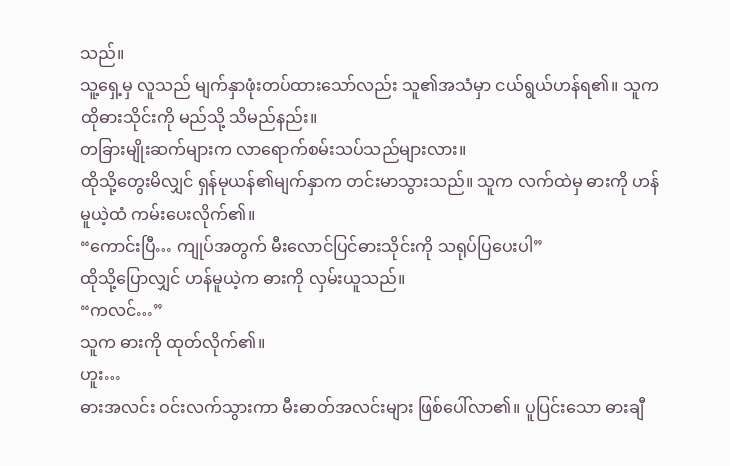သည်။
သူ့ရှေ့မှ လူသည် မျက်နှာဖုံးတပ်ထားသော်လည်း သူ၏အသံမှာ ငယ်ရွယ်ဟန်ရ၏။ သူက ထိုဓားသိုင်းကို မည်သို့ သိမည်နည်း။
တခြားမျိုးဆက်များက လာရောက်စမ်းသပ်သည်များလား။
ထိုသို့တွေးမိလျှင် ရှန်မုယန်၏မျက်နှာက တင်းမာသွားသည်။ သူက လက်ထဲမှ ဓားကို ဟန်မူယဲ့ထံ ကမ်းပေးလိုက်၏။
“ကောင်းပြီ… ကျုပ်အတွက် မီးလောင်ပြင်ဓားသိုင်းကို သရုပ်ပြပေးပါ”
ထိုသို့ပြောလျှင် ဟန်မူယဲ့က ဓားကို လှမ်းယူသည်။
“ကလင်…”
သူက ဓားကို ထုတ်လိုက်၏။
ဟူး…
ဓားအလင်း ဝင်းလက်သွားကာ မီးဓာတ်အလင်းများ ဖြစ်ပေါ်လာ၏။ ပူပြင်းသော ဓားချီ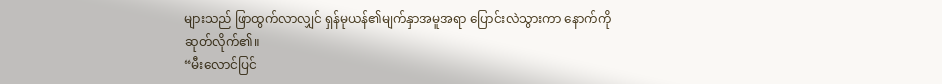များသည် ဖြာထွက်လာလျှင် ရှန်မုယန်၏မျက်နှာအမူအရာ ပြောင်းလဲသွားကာ နောက်ကို ဆုတ်လိုက်၏။
“မီးလောင်ပြင်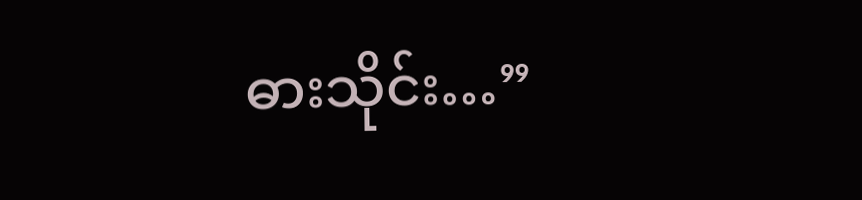ဓားသိုင်း…”